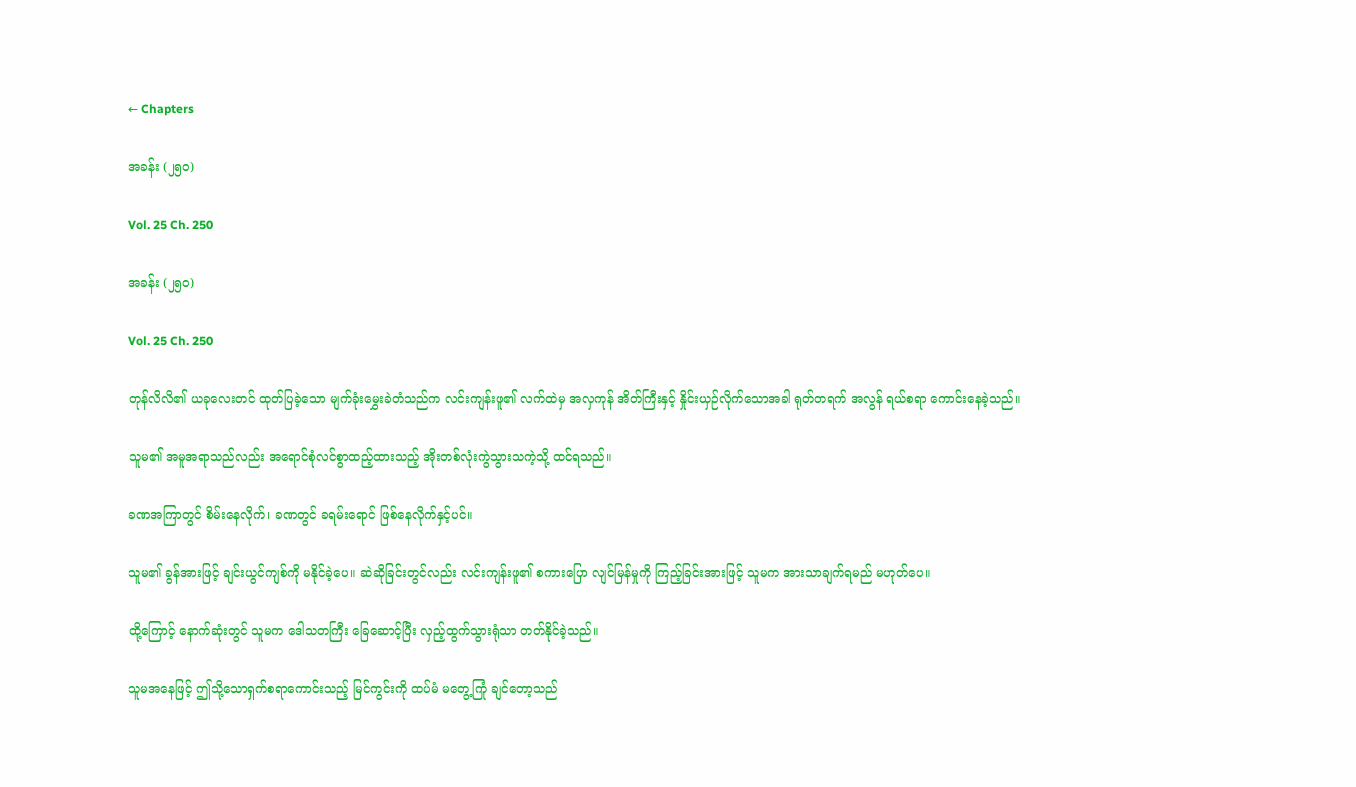← Chapters

အခန်း (၂၅၀)

Vol. 25 Ch. 250

အခန်း (၂၅၀)

Vol. 25 Ch. 250

တုန်လိလိ၏ ယခုလေးတင် ထုတ်ပြခဲ့သော မျက်ခုံးမွှေးခဲတံသည်က လင်းကျန်းဖူ၏ လက်ထဲမှ အလှကုန် အိတ်ကြီးနှင့် နှိုင်းယှဉ်လိုက်သောအခါ ရုတ်တရက် အလွန် ရယ်စရာ ကောင်းနေခဲ့သည်။

သူမ၏ အမူအရာသည်လည်း အရောင်စုံလင်စွာထည့်ထားသည့် အိုးတစ်လုံးကွဲသွားသကဲ့သို့ ထင်ရသည်။

ခဏအကြာတွင် စိမ်းနေလိုက်၊ ခဏတွင် ခရမ်းရောင် ဖြစ်နေလိုက်နှင့်ပင်။

သူမ၏ ခွန်အားဖြင့် ချင်းယွင်ကျစ်ကို မနိုင်ခဲ့ပေ။ ဆဲဆိုခြင်းတွင်လည်း လင်းကျန်းဖူ၏ စကားပြော လျင်မြန်မှုကို ကြည့်ခြင်းအားဖြင့် သူမက အားသာချက်ရမည် မဟုတ်ပေ။

ထို့ကြောင့် နောက်ဆုံးတွင် သူမက ဒေါသတကြီး ခြေဆောင့်ပြီး လှည့်ထွက်သွားရုံသာ တတ်နိုင်ခဲ့သည်။

သူမအနေဖြင့် ဤသို့သောရှက်စရာကောင်းသည့် မြင်ကွင်းကို ထပ်မံ မတွေ့ကြုံ ချင်တော့သည်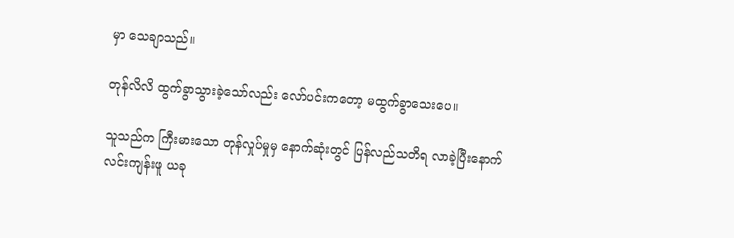မှာ သေချာသည်။

တုန်လိလိ ထွက်ခွာသွားခဲ့သော်လည်း လော်ပင်းကတော့ မထွက်ခွာသေးပေ။

သူသည်က ကြီးမားသော တုန်လှုပ်မှုမှ နောက်ဆုံးတွင် ပြန်လည်သတိရ လာခဲ့ပြီးနောက် လင်းကျန်းဖူ ယခု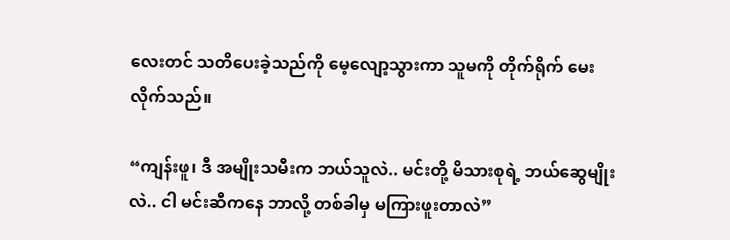လေးတင် သတိပေးခဲ့သည်ကို မေ့လျော့သွားကာ သူမကို တိုက်ရိုက် မေးလိုက်သည်။

“ကျန်းဖူ၊ ဒီ အမျိုးသမီးက ဘယ်သူလဲ.. မင်းတို့ မိသားစုရဲ့ ဘယ်ဆွေမျိုးလဲ.. ငါ မင်းဆီကနေ ဘာလို့ တစ်ခါမှ မကြားဖူးတာလဲ”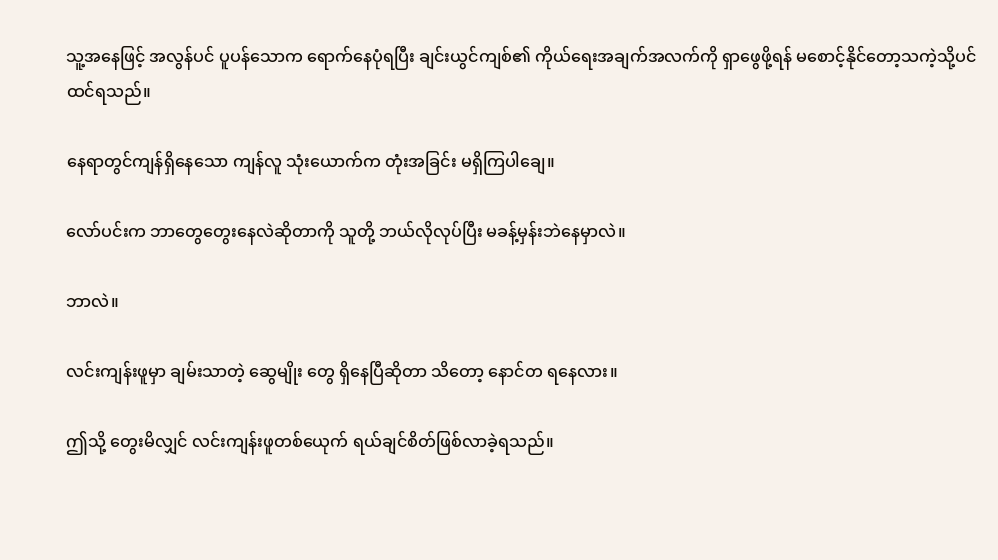သူ့အနေဖြင့် အလွန်ပင် ပူပန်သောက ရောက်နေပုံရပြီး ချင်းယွင်ကျစ်၏ ကိုယ်ရေးအချက်အလက်ကို ရှာဖွေဖို့ရန် မစောင့်နိုင်တော့သကဲ့သို့ပင် ထင်ရသည်။

နေရာတွင်ကျန်ရှိနေသော ကျန်လူ သုံးယောက်က တုံးအခြင်း မရှိကြပါချေ။

လော်ပင်းက ဘာတွေတွေးနေလဲဆိုတာကို သူတို့ ဘယ်လိုလုပ်ပြီး မခန့်မှန်းဘဲနေမှာလဲ။

ဘာလဲ။

လင်းကျန်းဖူမှာ ချမ်းသာတဲ့ ဆွေမျိုး တွေ ရှိနေပြီဆိုတာ သိတော့ နောင်တ ရနေလား။

ဤသို့ တွေးမိလျှင် လင်းကျန်းဖူတစ်ယေုက် ရယ်ချင်စိတ်ဖြစ်လာခဲ့ရသည်။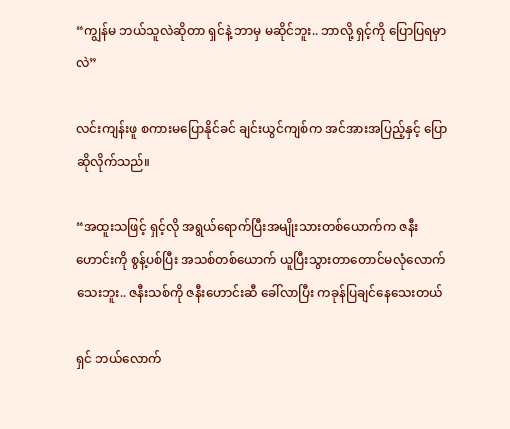“ကျွန်မ ဘယ်သူလဲဆိုတာ ရှင်နဲ့ ဘာမှ မဆိုင်ဘူး.. ဘာလို့ ရှင့်ကို ပြောပြရမှာလဲ”

လင်းကျန်းဖူ စကားမပြောနိုင်ခင် ချင်းယွင်ကျစ်က အင်အားအပြည့်နှင့် ပြောဆိုလိုက်သည်။

“အထူးသဖြင့် ရှင့်လို အရွယ်ရောက်ပြီးအမျိုးသားတစ်ယောက်က ဇနီးဟောင်းကို စွန့်ပစ်ပြီး အသစ်တစ်ယောက် ယူပြီးသွားတာတောင်မလုံလောက်သေးဘူး.. ဇနီးသစ်ကို ဇနီးဟောင်းဆီ ခေါ်လာပြီး ကခုန်ပြချင်နေသေးတယ်

ရှင် ဘယ်လောက်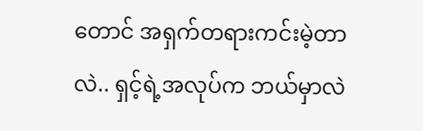တောင် အရှက်တရားကင်းမဲ့တာလဲ.. ရှင့်ရဲ့အလုပ်က ဘယ်မှာလဲ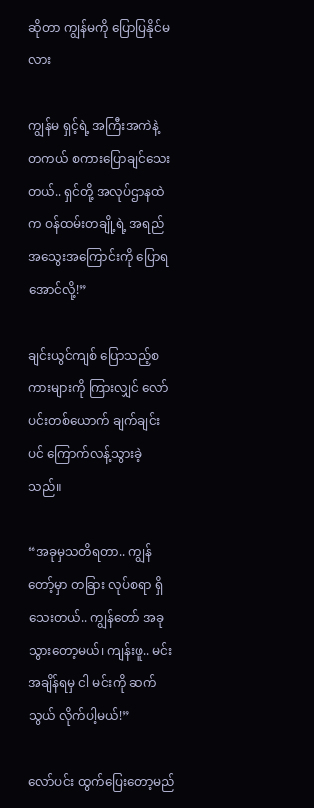ဆိုတာ ကျွန်မကို ပြောပြနိုင်မလား

ကျွန်မ ရှင့်ရဲ့ အကြီးအကဲနဲ့ တကယ် စကားပြောချင်သေးတယ်.. ရှင်တို့ အလုပ်ဌာနထဲက ဝန်ထမ်းတချို့ရဲ့ အရည်အသွေးအကြောင်းကို ပြောရအောင်လို့!”

ချင်းယွင်ကျစ် ပြောသည့်စကားများကို ကြားလျှင် လော်ပင်းတစ်ယောက် ချက်ချင်းပင် ကြောက်လန့်သွားခဲ့သည်။

“အခုမှသတိရတာ.. ကျွန်တော့်မှာ တခြား လုပ်စရာ ရှိသေးတယ်.. ကျွန်တော် အခု သွားတော့မယ်၊ ကျန်းဖူ.. မင်း အချိန်ရမှ ငါ မင်းကို ဆက်သွယ် လိုက်ပါ့မယ်!”

လော်ပင်း ထွက်ပြေးတော့မည်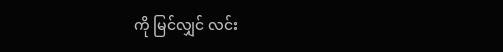ကို မြင်လျှင် လင်း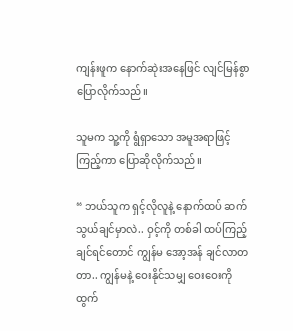ကျန်းဖူက နောက်ဆုဲးအနေဖြင် လျင်မြန်စွာပြောလိုက်သည်။

သူမက သူ့ကို ရွံရှာသော အမူအရာဖြင့် ကြည့်ကာ ပြောဆိုလိုက်သည်။

“ ဘယ်သူက ရှင့်လိုလူနဲ့ နောက်ထပ် ဆက်သွယ်ချင်မှာလဲ.. ဝှင့်ကို တစ်ခါ ထပ်ကြည့်ချင်ရင်တောင် ကျွန်မ အော့အန် ချင်လာတတာ.. ကျွန်မနဲ့ ဝေးနိုင်သမျှ ဝေးဝေးကို ထွက်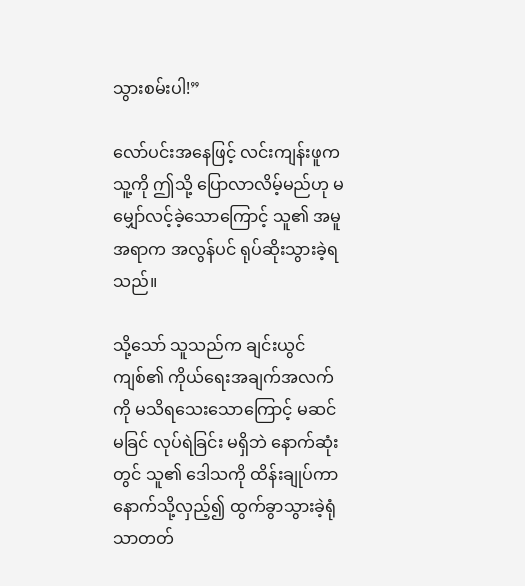သွားစမ်းပါ!”

လော်ပင်းအနေဖြင့် လင်းကျန်းဖူက သူ့ကို ဤသို့ ပြောလာလိမ့်မည်ဟု မမျှော်လင့်ခဲ့သောကြောင့် သူ၏ အမူအရာက အလွန်ပင် ရုပ်ဆိုးသွားခဲ့ရသည်။

သို့သော် သူသည်က ချင်းယွင်ကျစ်၏ ကိုယ်ရေးအချက်အလက်ကို မသိရသေးသောကြောင့် မဆင်မခြင် လုပ်ရဲခြင်း မရှိဘဲ နောက်ဆုံးတွင် သူ၏ ဒေါသကို ထိန်းချုပ်ကာ နောက်သို့လှည့်၍ ထွက်ခွာသွားခဲ့ရုံသာတတ်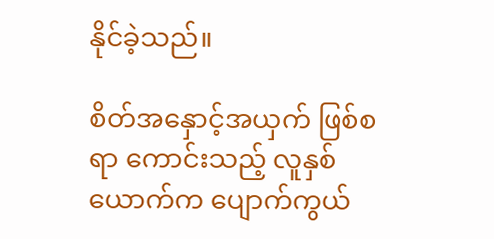နိုင်ခဲ့သည်။

စိတ်အနှောင့်အယှက် ဖြစ်စရာ ကောင်းသည့် လူနှစ်ယောက်က ပျောက်ကွယ်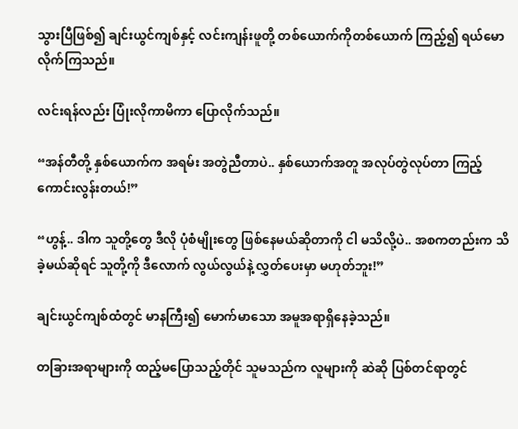သွားပြီဖြစ်၍ ချင်းယွင်ကျစ်နှင့် လင်းကျန်းဖူတို့ တစ်ယောက်ကိုတစ်ယောက် ကြည့်၍ ရယ်မောလိုက်ကြသည်။

လင်းရန်လည်း ပြုံးလိုကာမိကာ ပြောလိုက်သည်။

“အန်တီတို့ နှစ်ယောက်က အရမ်း အတွဲညီတာပဲ.. နှစ်ယောက်အတူ အလုပ်တွဲလုပ်တာ ကြည့်ကောင်းလွန်းတယ်!”

“ဟွန့်.. ဒါက သူတို့တွေ ဒီလို ပုံစံမျိုးတွေ ဖြစ်နေမယ်ဆိုတာကို ငါ မသိလို့ပဲ.. အစကတည်းက သိခဲ့မယ်ဆိုရင် သူတို့ကို ဒီလောက် လွယ်လွယ်နဲ့ လွှတ်ပေးမှာ မဟုတ်ဘူး!”

ချင်းယွင်ကျစ်ထံတွင် မာနကြီး၍ မောက်မာသော အမူအရာရှိနေခဲ့သည်။

တခြားအရာများကို ထည့်မပြောသည့်တိုင် သူမသည်က လူများကို ဆဲဆို ပြစ်တင်ရာတွင်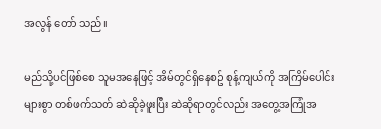အလွန် တော် သည်။

မည်သို့ပင်ဖြစ်စေ သူမအနေဖြင့် အိမ်တွင်ရှိနေစဥ် စုန့်ကျယ်ကို အကြိမ်ပေါင်းများစွာ တစ်ဖက်သတ် ဆဲဆိုခဲ့ဖူးပြီး ဆဲဆိုရာတွင်လည်း အတွေ့အကြုံအ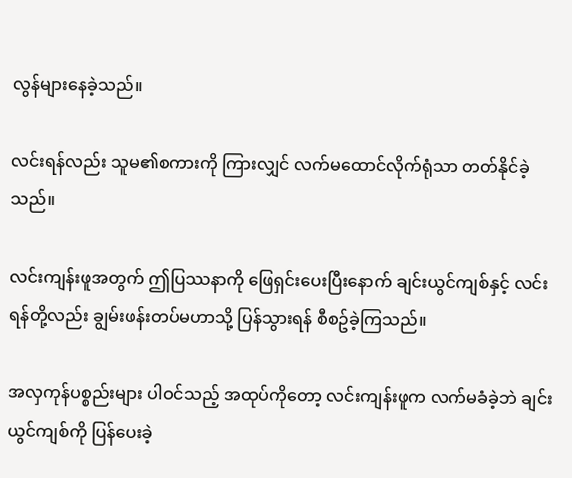လွန်များနေခဲ့သည်။

လင်းရန်လည်း သူမ၏စကားကို ကြားလျှင် လက်မထောင်လိုက်ရုံသာ တတ်နိုင်ခဲ့သည်။

လင်းကျန်းဖူအတွက် ဤပြဿနာကို ဖြေရှင်းပေးပြီးနောက် ချင်းယွင်ကျစ်နှင့် လင်းရန်တို့လည်း ချွမ်းဖန်းတပ်မဟာသို့ ပြန်သွားရန် စီစဥ်ခဲ့ကြသည်။

အလှကုန်ပစ္စည်းများ ပါဝင်သည့် အထုပ်ကိုတော့ လင်းကျန်းဖူက လက်မခံခဲ့ဘဲ ချင်းယွင်ကျစ်ကို ပြန်ပေးခဲ့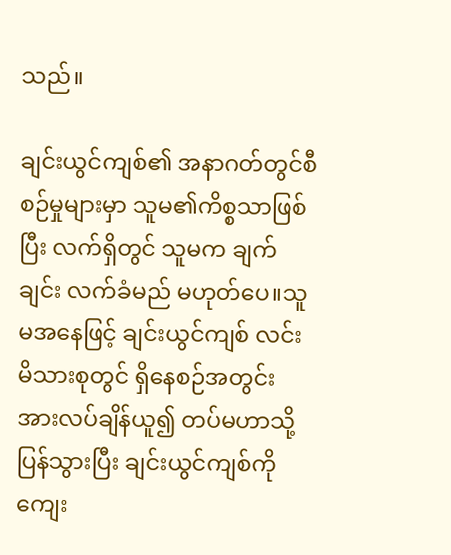သည်။

ချင်းယွင်ကျစ်၏ အနာဂတ်တွင်စီစဉ်မှုများမှာ သူမ၏ကိစ္စသာဖြစ်ပြီး လက်ရှိတွင် သူမက ချက်ချင်း လက်ခံမည် မဟုတ်ပေ။သူမအနေဖြင့် ချင်းယွင်ကျစ် လင်း မိသားစုတွင် ရှိနေစဉ်အတွင်း အားလပ်ချိန်ယူ၍ တပ်မဟာသို့ ပြန်သွားပြီး ချင်းယွင်ကျစ်ကို ကျေး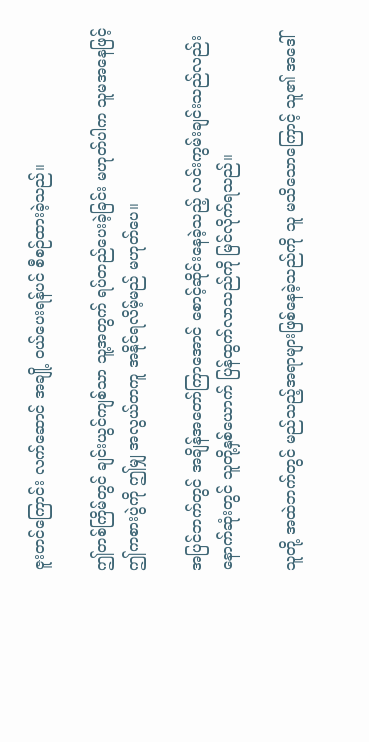ဇူးတင်ကြောင်း လက်ဆောင် အချို့ ဝယ်ပေးရန်ပင် စီစဉ်ထားခဲ့သည်။

ဤတစ်ကြိမ်တွင် ချင်းယွင်ကျစ်သာ သူ့အတွက် ရပ်တည်ပေးခဲ့ခြင်း မဟုတ်ပါက သူမအနေဖြင့် ဤကစားပွဲကို ဤမျှ အလွယ်တကူ အနိုင်ရလိမ့်မည် မဟုတ်ပေ။

အပြင်ဘက်တွင် အချိန်အတော်ကြာအောင် စောင့်ဆိုင်းနေခဲ့သည့် လင်းကွမ်းချင်းသည်လည်း နောက်ဆုံးတွင် သူတို့နှစ်ယောက် ပြန်ထွက်လာသည်ကို မြင်လိုက်ရသည်။

သူတို့ အထဲဘက်တွင် မည်သည့်အရာများဖြစ်နေခဲ့သည်ကို သူ မသိသောကြောင့် သူ၏ အဒေါ်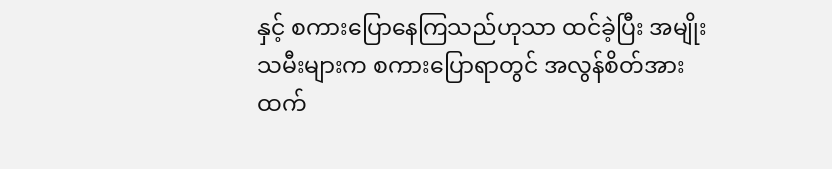နှင့် စကားပြောနေကြသည်ဟုသာ ထင်ခဲ့ပြီး အမျိုးသမီးများက စကားပြောရာတွင် အလွန်စိတ်အားထက်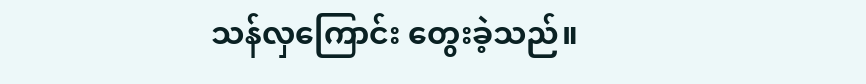သန်လှကြောင်း တွေးခဲ့သည်။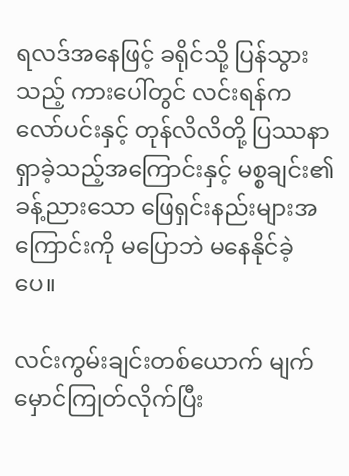ရလဒ်အနေဖြင့် ခရိုင်သို့ ပြန်သွားသည့် ကားပေါ်တွင် လင်းရန်က လော်ပင်းနှင့် တုန်လိလိတို့ ပြဿနာ ရှာခဲ့သည့်အကြောင်းနှင့် မစ္စချင်း၏ ခန့်ညားသော ဖြေရှင်းနည်းများအကြောင်းကို မပြောဘဲ မနေနိုင်ခဲ့ပေ။

လင်းကွမ်းချင်းတစ်ယောက် မျက်မှောင်ကြုတ်လိုက်ပြီး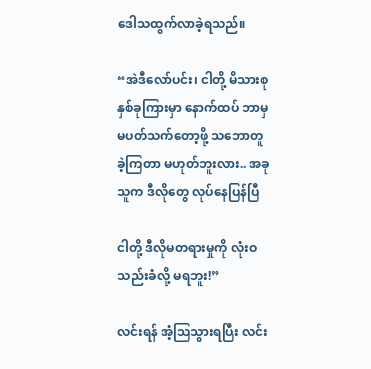ဒေါသထွက်လာခဲ့ရသည်။

“အဲဒီလော်ပင်း၊ ငါတို့ မိသားစုနှစ်ခုကြားမှာ နောက်ထပ် ဘာမှမပတ်သက်တော့ဖို့ သဘောတူခဲ့ကြတာ မဟုတ်ဘူးလား.. အခု သူက ဒီလိုတွေ လုပ်နေပြန်ပြီ

ငါတို့ ဒီလိုမတရားမှုကို လုံးဝသည်းခံလို့ မရဘူး!”

လင်းရန် အံ့ဩသွားရပြီး လင်း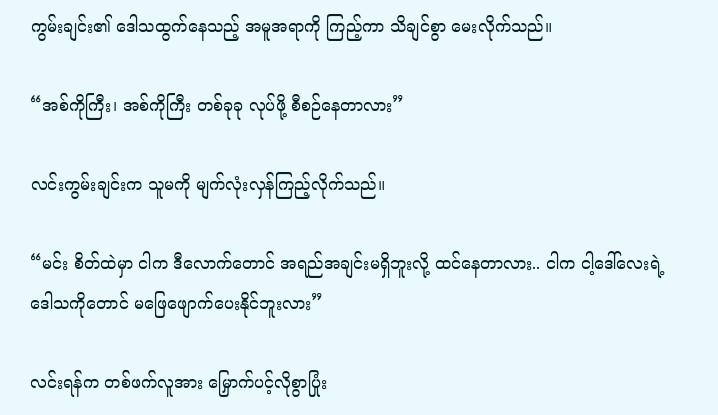ကွမ်းချင်း၏ ဒေါသထွက်နေသည့် အမူအရာကို ကြည့်ကာ သိချင်စွာ မေးလိုက်သည်။

“အစ်ကိုကြီး၊ အစ်ကိုကြီး တစ်ခုခု လုပ်ဖို့ စီစဉ်နေတာလား”

လင်းကွမ်းချင်းက သူမကို မျက်လုံးလှန်ကြည့်လိုက်သည်။

“မင်း စိတ်ထဲမှာ ငါက ဒီလောက်တောင် အရည်အချင်းမရှိဘူးလို့ ထင်နေတာလား.. ငါက ငါ့ဒေါ်လေးရဲ့ ဒေါသကိုတောင် မဖြေဖျောက်ပေးနိုင်ဘူးလား”

လင်းရန်က တစ်ဖက်လူအား မြှောက်ပင့်လိုစွာပြုံး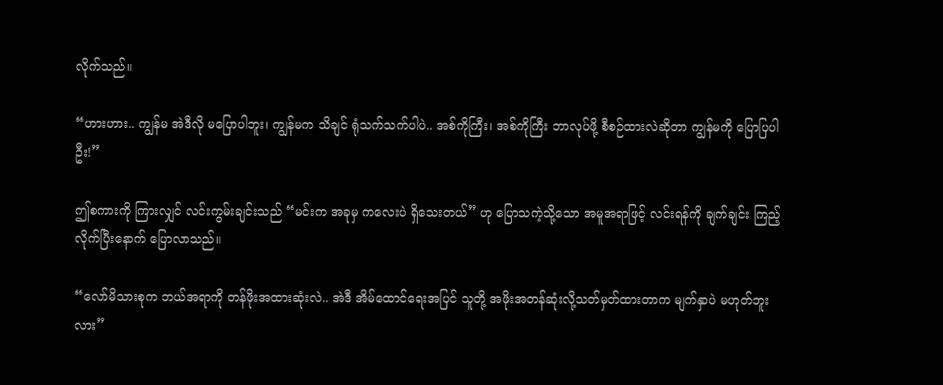လိုက်သည်။

“ဟားဟား.. ကျွန်မ အဲဒီလို မပြောပါဘူး၊ ကျွန်မက သိချင် ရုံသက်သက်ပါပဲ.. အစ်ကိုကြီး၊ အစ်ကိုကြီး ဘာလုပ်ဖို့ စီစဉ်ထားလဲဆိုတာ ကျွန်မကို ပြောပြပါဦး!”

ဤစကားကို ကြားလျှင် လင်းကွမ်းချင်းသည် “မင်းက အခုမှ ကလေးပဲ ရှိသေးတယ်” ဟု ပြောသကဲ့သို့သော အမူအရာဖြင့် လင်းရန်ကို ချက်ချင်း ကြည့်လိုက်ပြီးနောက် ပြောလာသည်။

“လော်မိသားစုက ဘယ်အရာကို တန်ဖိုးအထားဆုံးလဲ.. အဲဒီ အိမ်ထောင်ရေးအပြင် သူတို့ အဖိုးအတန်ဆုံးလို့သတ်မှတ်ထားတာက မျက်နှာပဲ မဟုတ်ဘူးလား”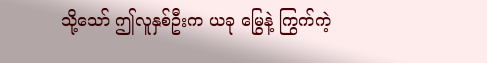သို့သော် ဤလူနှစ်ဦးက ယခု မြွေနဲ့ ကြွက်ကဲ့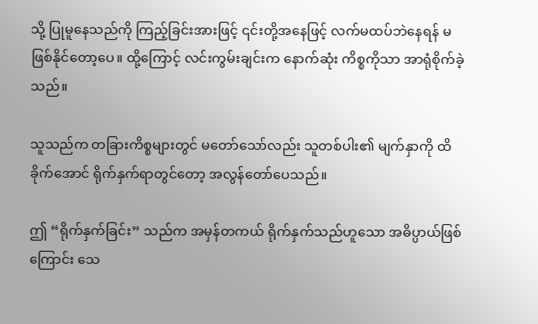သို့ ပြုမူနေသည်ကို ကြည့်ခြင်းအားဖြင့် ၎င်းတို့အနေဖြင့် လက်မထပ်ဘဲနေရန် မဖြစ်နိုင်တော့ပေ။ ထို့ကြောင့် လင်းကွမ်းချင်းက နောက်ဆုံး ကိစ္စကိုသာ အာရုံစိုက်ခဲ့သည်။

သူသည်က တခြားကိစ္စများတွင် မတော်သော်လည်း သူတစ်ပါး၏ မျက်နှာကို ထိခိုက်အောင် ရိုက်နှက်ရာတွင်တော့ အလွန်တော်ပေသည်။

ဤ “ရိုက်နှက်ခြင်း” သည်က အမှန်တကယ် ရိုက်နှက်သည်ဟူသော အဓိပ္ပာယ်ဖြစ်ကြောင်း သေ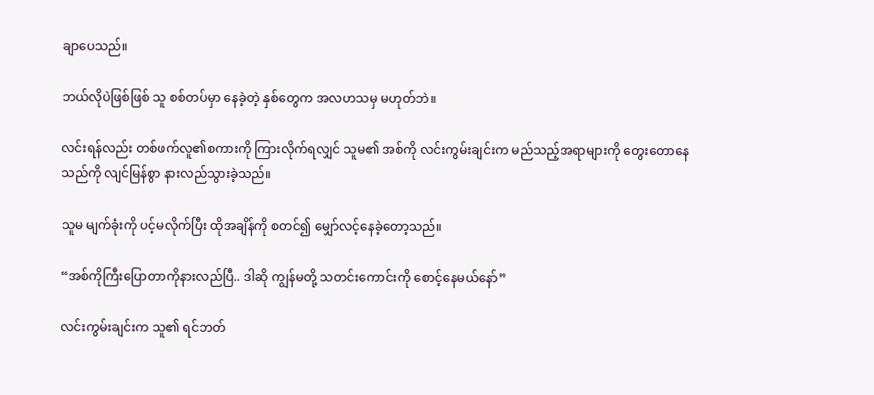ချာပေသည်။

ဘယ်လိုပဲဖြစ်ဖြစ် သူ စစ်တပ်မှာ နေခဲ့တဲ့ နှစ်တွေက အလဟသမှ မဟုတ်ဘဲ။

လင်းရန်လည်း တစ်ဖက်လူ၏စကားကို ကြားလိုက်ရလျှင် သူမ၏ အစ်ကို လင်းကွမ်းချင်းက မည်သည့်အရာများကို တွေးတောနေသည်ကို လျင်မြန်စွာ နားလည်သွားခဲ့သည်။

သူမ မျက်ခုံးကို ပင့်မလိုက်ပြီး ထိုအချိန်ကို စတင်၍ မျှော်လင့်နေခဲ့တော့သည်။

“အစ်ကိုကြီးပြောတာကိုနားလည်ပြီ.. ဒါဆို ကျွန်မတို့ သတင်းကောင်းကို စောင့်နေမယ်နော်”

လင်းကွမ်းချင်းက သူ၏ ရင်ဘတ်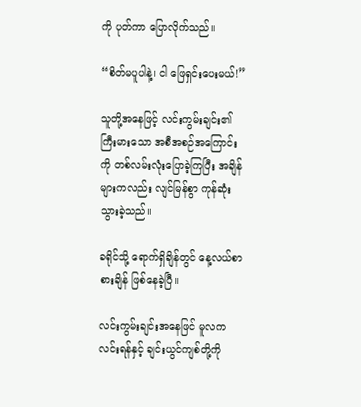ကို ပုတ်ကာ ပြောလိုက်သည်။

“စိတ်မပူပါနဲ့၊ ငါ ဖြေရှင်းပေးမယ်!”

သူတို့အနေဖြင့် လင်းကွမ်းချင်း၏ ကြီးမားသော အစီအစဉ်အကြောင်းကို တစ်လမ်းလုံးပြောခဲ့ကြပြီး အချိန်များကလည်း လျင်မြန်စွာ ကုန်ဆုံးသွားခဲ့သည်။

ခရိုင်သို့ ရောက်ရှိချိန်တွင် နေ့လယ်စာ စားချိန် ဖြစ်နေခဲ့ပြီ။

လင်းကွမ်းချင်းအနေဖြင် မူလက လင်းရန်နှင့် ချင်းယွင်ကျစ်တို့ကို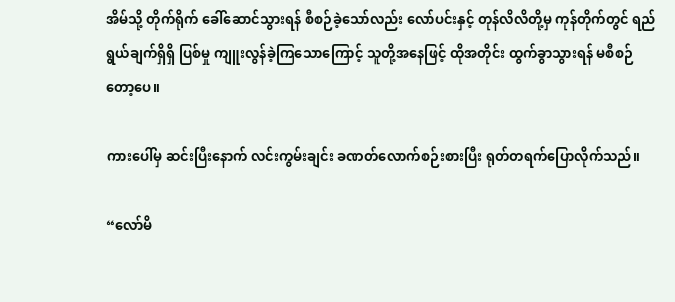အိမ်သို့ တိုက်ရိုက် ခေါ်ဆောင်သွားရန် စီစဉ်ခဲ့သော်လည်း လော်ပင်းနှင့် တုန်လိလိတို့မှ ကုန်တိုက်တွင် ရည်ရွယ်ချက်ရှိရှိ ပြစ်မှု ကျူးလွန်ခဲ့ကြသောကြောင့် သူတို့အနေဖြင့် ထိုအတိုင်း ထွက်ခွာသွားရန် မစီစဉ်တော့ပေ။

ကားပေါ်မှ ဆင်းပြီးနောက် လင်းကွမ်းချင်း ခဏတ်လောက်စဉ်းစားပြီး ရုတ်တရက်ပြောလိုက်သည်။

“လော်မိ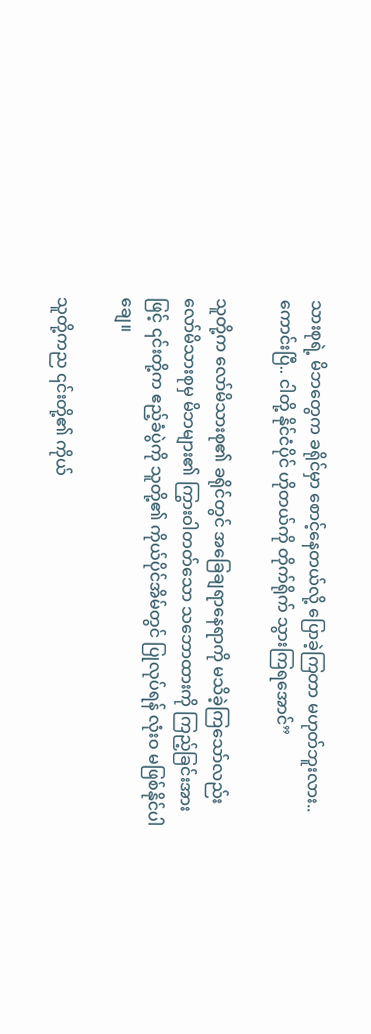သားစုရဲ့ မိဘတွေက ခရိုင်မှာ စောင့်နေတယ်လို့ ပြောခဲ့ကြတာ မဟုတ်ဘူးလား.. ကောင်းပြီ.. ငါတို့ နိုင်ငံပိုင် ဟိုတယ်ကို တိုက်ရိုက် သွားကြရအောင်”

သူတို့က လော်မိသားစု၏ ခရိုင်တွင် အခြေချရာနေရာကို မသိခဲ့ကြသော်လည်း လော်မိသားစုမှ မိဘများ၏ ကြွားဝါတတ်သော သဘောထားကို ကြည့်ခြင်းအားဖြင့် ၎င်းတို့က ဧည့်ခံပွဲကို သူတို့၏ ကိုယ်ပိုင်အိမ်တွင် ပြုလုပ်ရန် လုံးဝ မဖြစ်နိုင်ပါချေ။

သူတို့ကည ၎င်းတို့၏ ကိုယ်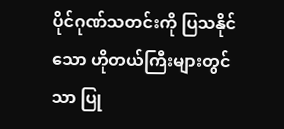ပိုင်ဂုဏ်သတင်းကို ပြသနိုင်သော ဟိုတယ်ကြီးများတွင်သာ ပြု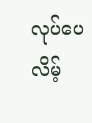လုပ်ပေလိမ့်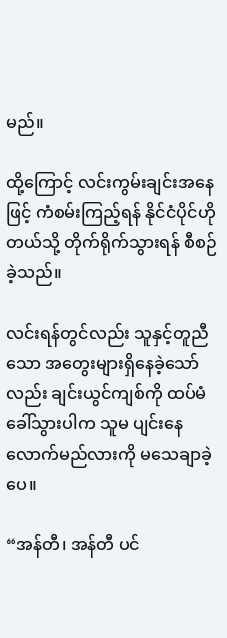မည်။

ထို့ကြောင့် လင်းကွမ်းချင်းအနေဖြင့် ကံစမ်းကြည့်ရန် နိုင်ငံပိုင်ဟိုတယ်သို့ တိုက်ရိုက်သွားရန် စီစဉ်ခဲ့သည်။

လင်းရန်တွင်လည်း သူနှင့်တူညီသော အတွေးများရှိနေခဲ့သော်လည်း ချင်းယွင်ကျစ်ကို ထပ်မံခေါ်သွားပါက သူမ ပျင်းနေလောက်မည်လားကို မသေချာခဲ့ပေ။

“အန်တီ၊ အန်တီ ပင်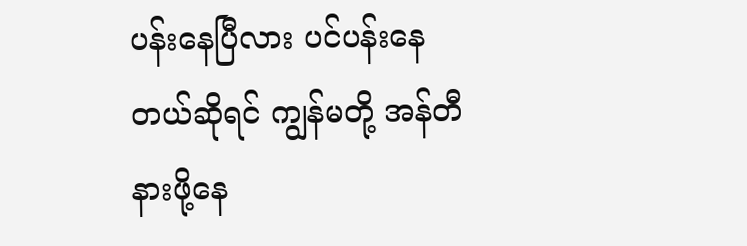ပန်းနေပြီလား ပင်ပန်းနေတယ်ဆိုရင် ကျွန်မတို့ အန်တီ နားဖို့နေ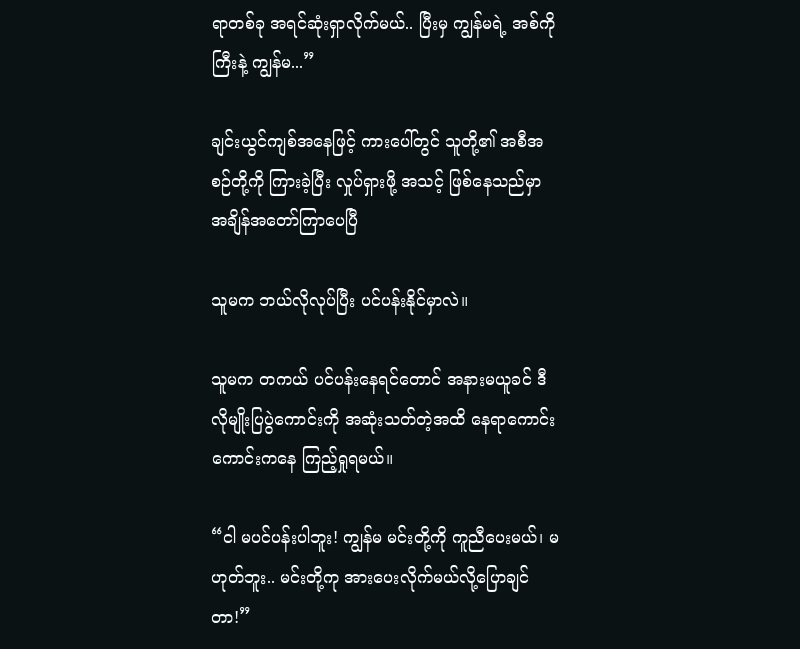ရာတစ်ခု အရင်ဆုံးရှာလိုက်မယ်.. ပြီးမှ ကျွန်မရဲ့ အစ်ကိုကြီးနဲ့ ကျွန်မ...”

ချင်းယွင်ကျစ်အနေဖြင့် ကားပေါ်တွင် သူတို့၏ အစီအစဉ်တို့ကို ကြားခဲ့ပြီး လှုပ်ရှားဖို့ အသင့် ဖြစ်နေသည်မှာ အချိန်အတော်ကြာပေပြီ

သူမက ဘယ်လိုလုပ်ပြီး ပင်ပန်းနိုင်မှာလဲ။

သူမက တကယ် ပင်ပန်းနေရင်တောင် အနားမယူခင် ဒီလိုမျိုးပြပွဲကောင်းကို အဆုံးသတ်တဲ့အထိ နေရာကောင်းကောင်းကနေ ကြည့်ရှုရမယ်။

“ငါ မပင်ပန်းပါဘူး! ကျွန်မ မင်းတို့ကို ကူညီပေးမယ်၊ မဟုတ်ဘူး.. မင်းတို့ကု အားပေးလိုက်မယ်လို့ပြောချင်တာ!”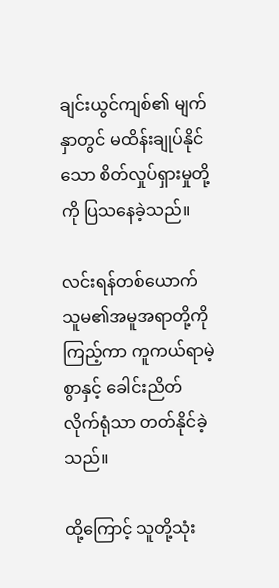ချင်းယွင်ကျစ်၏ မျက်နှာတွင် မထိန်းချုပ်နိုင်သော စိတ်လှုပ်ရှားမှုတို့ကို ပြသနေခဲ့သည်။

လင်းရန်တစ်ယောက် သူမ၏အမူအရာတို့ကိုကြည့်ကာ ကူကယ်ရာမဲ့စွာနှင့် ခေါင်းညိတ်လိုက်ရုံသာ တတ်နိုင်ခဲ့သည်။

ထို့ကြောင့် သူတို့သုံး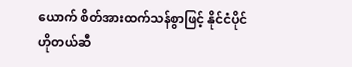ယောက် စိတ်အားထက်သန်စွာဖြင့် နိုင်ငံပိုင် ဟိုတယ်ဆီ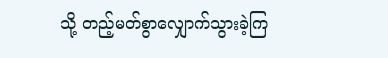သို့ တည့်မတ်စွာလျှောက်သွားခဲ့ကြ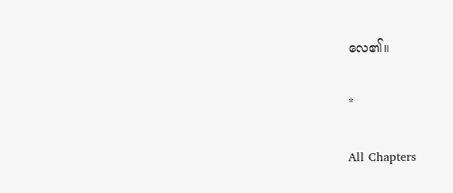လေ၏။

*

All Chapters